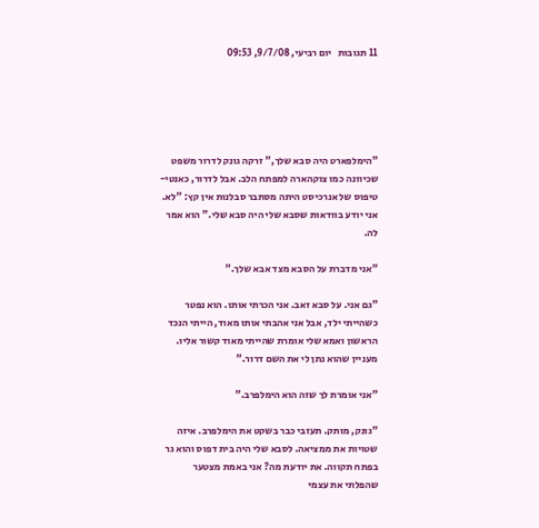11 תגובות   יום רביעי, 9/7/08, 09:53





"הימלפארט היה סבא שלך," זרקה גונק לדרור משפט שכיוונה כמו צוקהארה למפתח הלב. אבל לדרור, כאנטי-טיפוס של אנרכיסט היתה מסתבר סבלנות אין קץ: "לא. אני יודע בוודאות שסבא שלי היה סבא שלי." הוא אמר לה.

"אני מדברת על הסבא מצד אבא שלך."

"גם אני. על סבא זאב. אני הכרתי אותו. הוא נפטר כשהייתי ילד, אבל אני אהבתי אותו מאוד, הייתי הנכד הראשון ואמא שלי אומרת שהייתי מאוד קשור אליו. מעניין שהוא נתן לי את השם דרור."

"אני אומרת לך שזה הוא הימלפרב."

"גונק, מותק. תעזבי כבר בשקט את הימלפרב. איזה שטויות את ממציאה. לסבא שלי היה בית דפוס והוא גר בפתח תקווה. את יודעת מה? אני באמת מצטער שהפלתי את עצמי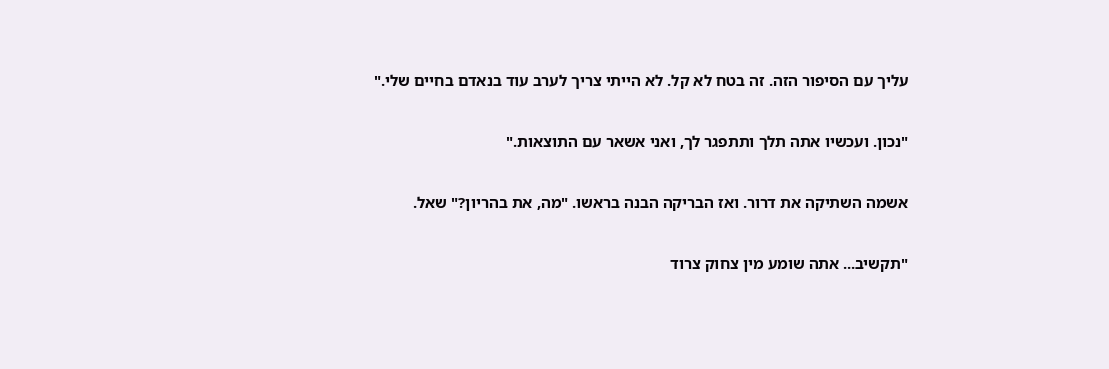עליך עם הסיפור הזה. זה בטח לא קל. לא הייתי צריך לערב עוד בנאדם בחיים שלי."

"נכון. ועכשיו אתה תלך ותתפגר לך, ואני אשאר עם התוצאות."

אשמה השתיקה את דרור. ואז הבריקה הבנה בראשו. "מה, את בהריון?" שאל.

"תקשיב... אתה שומע מין צחוק צרוד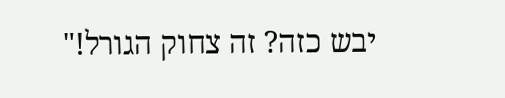יבש כזה? זה צחוק הגורל!"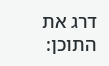דרג את התוכן: